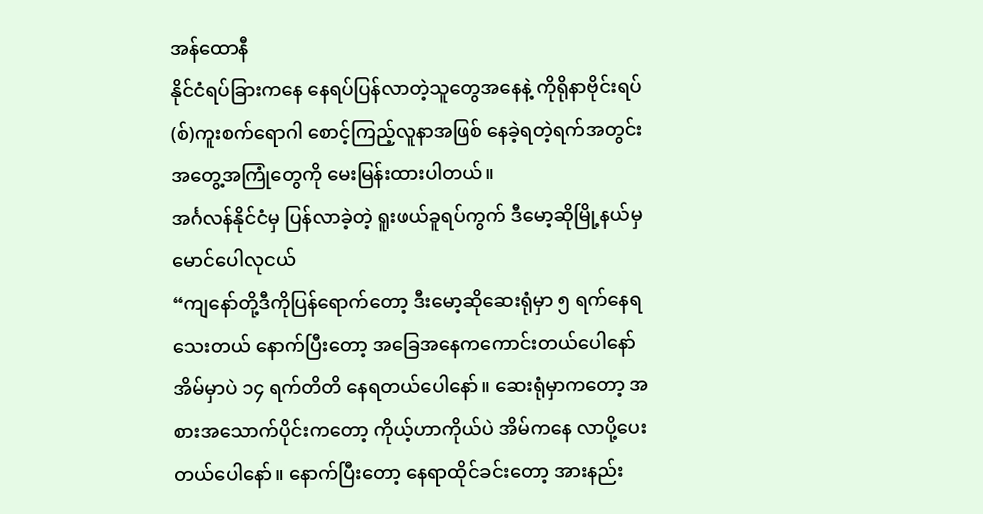အန်ထောနီ
နိုင်ငံရပ်ခြားကနေ နေရပ်ပြန်လာတဲ့သူတွေအနေနဲ့ ကိုရိုနာဗိုင်းရပ်(စ်)ကူးစက်ရောဂါ စောင့်ကြည့်လူနာအဖြစ် နေခဲ့ရတဲ့ရက်အတွင်း အတွေ့အကြုံတွေကို မေးမြန်းထားပါတယ်။
အင်္ဂလန်နိုင်ငံမှ ပြန်လာခဲ့တဲ့ ရူးဖယ်ခူရပ်ကွက် ဒီမော့ဆိုမြို့နယ်မှ မောင်ပေါလုငယ်
“ကျနော်တို့ဒီကိုပြန်ရောက်တော့ ဒီးမော့ဆိုဆေးရုံမှာ ၅ ရက်နေရသေးတယ် နောက်ပြီးတော့ အခြေအနေကကောင်းတယ်ပေါနော် အိမ်မှာပဲ ၁၄ ရက်တိတိ နေရတယ်ပေါနော်။ ဆေးရုံမှာကတော့ အစားအသောက်ပိုင်းကတော့ ကိုယ့်ဟာကိုယ်ပဲ အိမ်ကနေ လာပို့ပေးတယ်ပေါနော်။ နောက်ပြီးတော့ နေရာထိုင်ခင်းတော့ အားနည်း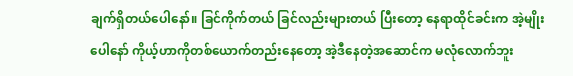ချက်ရှိတယ်ပေါနော်။ ခြင်ကိုက်တယ် ခြင်လည်းများတယ် ပြီးတော့ နေရာထိုင်ခင်းက အဲ့မျိုးပေါနော် ကိုယ့်ဟာကိုတစ်ယောက်တည်းနေတော့ အဲ့ဒီနေတဲ့အဆောင်က မလုံလောက်ဘူး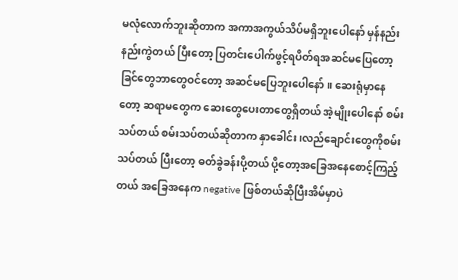မလုံလောက်ဘူးဆိုတာက အကာအကွယ်သိပ်မရှိဘူးပေါနော် မှန်နည်းနည်းကွဲတယ် ပြီးတော့ ပြတင်းပေါက်ဖွင့်ရပိတ်ရအဆင်မပြေတော့ ခြင်တွေဘာတွေဝင်တော့ အဆင်မပြေဘူးပေါနော်။ ဆေးရုံမှာနေတော့ ဆရာမတွေက ဆေးတွေပေးတာတွေရှိတယ် အဲ့မျိုးပေါနော် စမ်းသပ်တယ် စမ်းသပ်တယ်ဆိုတာက နှာခေါင်း၊လည်ချောင်းတွေကိုစမ်းသပ်တယ် ပြီးတော့ ဓတ်ခွဲခန်းပို့တယ် ပို့တော့အခြေအနေစောင့်ကြည့်တယ် အခြေအနေက negative ဖြစ်တယ်ဆိုပြီးအိမ်မှာပဲ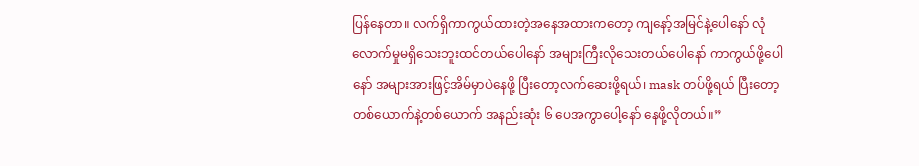ပြန်နေတာ။ လက်ရှိကာကွယ်ထားတဲ့အနေအထားကတော့ ကျနော့်အမြင်နဲ့ပေါနော် လုံလောက်မှုမရှိသေးဘူးထင်တယ်ပေါနော် အများကြီးလိုသေးတယ်ပေါနော် ကာကွယ်ဖို့ပေါနော် အများအားဖြင့်အိမ်မှာပဲနေဖို့ ပြီးတော့လက်ဆေးဖို့ရယ်၊ mask တပ်ဖို့ရယ် ပြီးတော့တစ်ယောက်နဲ့တစ်ယောက် အနည်းဆုံး ၆ ပေအကွာပေါ့နော် နေဖို့လိုတယ်။”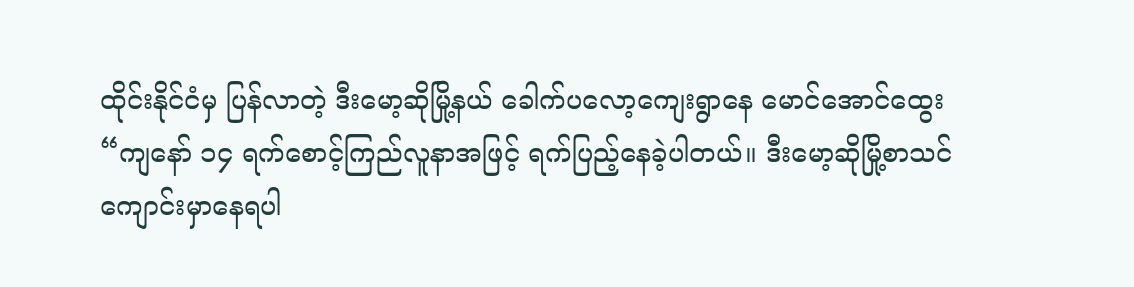ထိုင်းနိုင်ငံမှ ပြန်လာတဲ့ ဒီးမော့ဆိုမြို့နယ် ခေါက်ပလော့ကျေးရွာနေ မောင်အောင်ထွေး
“ကျနော် ၁၄ ရက်စောင့်ကြည်လူနာအဖြင့် ရက်ပြည့်နေခဲ့ပါတယ်။ ဒီးမော့ဆိုမြို့စာသင်ကျောင်းမှာနေရပါ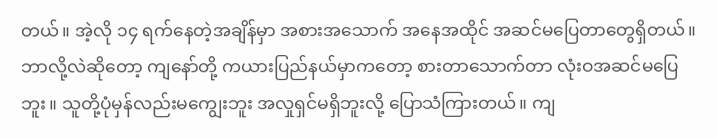တယ်။ အဲ့လို ၁၄ ရက်နေတဲ့အချိန်မှာ အစားအသောက် အနေအထိုင် အဆင်မပြေတာတွေရှိတယ်။ ဘာလို့လဲဆိုတော့ ကျနော်တို့ ကယားပြည်နယ်မှာကတော့ စားတာသောက်တာ လုံးဝအဆင်မပြေဘူး။ သူတို့ပုံမှန်လည်းမကျွေးဘူး အလှုရှင်မရှိဘူးလို့ ပြောသံကြားတယ်။ ကျ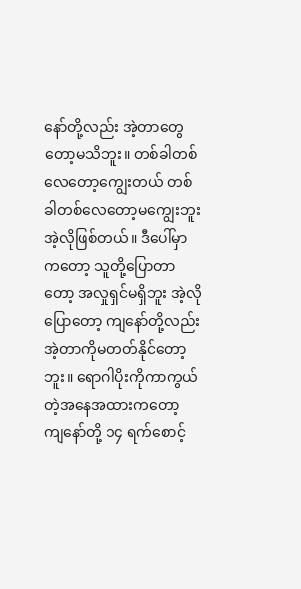နော်တို့လည်း အဲ့တာတွေတော့မသိဘူး။ တစ်ခါတစ်လေတော့ကျွေးတယ် တစ်ခါတစ်လေတော့မကျွေးဘူး အဲ့လိုဖြစ်တယ်။ ဒီပေါ်မှာကတော့ သူတို့ပြောတာတော့ အလှုရှင်မရှိဘူး အဲ့လိုပြောတော့ ကျနော်တို့လည်း အဲ့တာကိုမတတ်နိုင်တော့ဘူး။ ရောဂါပိုးကိုကာကွယ်တဲ့အနေအထားကတော့ ကျနော်တို့ ၁၄ ရက်စောင့်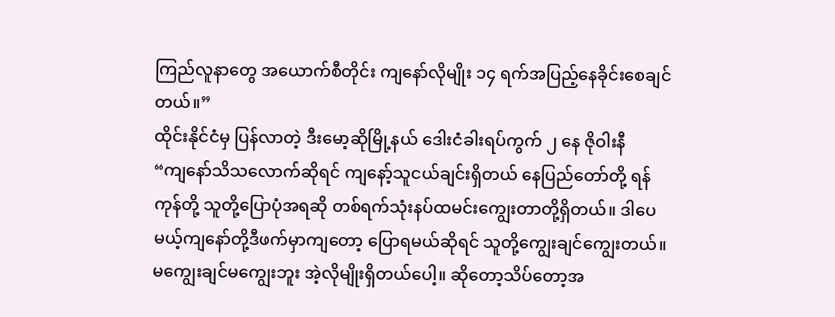ကြည်လူနာတွေ အယောက်စီတိုင်း ကျနော်လိုမျိုး ၁၄ ရက်အပြည့်နေခိုင်းစေချင်တယ်။”
ထိုင်းနိုင်ငံမှ ပြန်လာတဲ့ ဒီးမော့ဆိုမြို့နယ် ဒေါးငံခါးရပ်ကွက် ၂ နေ ဇိုဝါးနီ
“ကျနော်သိသလောက်ဆိုရင် ကျနော့်သူငယ်ချင်းရှိတယ် နေပြည်တော်တို့ ရန်ကုန်တို့ သူတို့ပြောပုံအရဆို တစ်ရက်သုံးနပ်ထမင်းကျွေးတာတို့ရှိတယ်။ ဒါပေမယ့်ကျနော်တို့ဒီဖက်မှာကျတော့ ပြောရမယ်ဆိုရင် သူတို့ကျွေးချင်ကျွေးတယ်။ မကျွေးချင်မကျွေးဘူး အဲ့လိုမျိုးရှိတယ်ပေါ့။ ဆိုတော့သိပ်တော့အ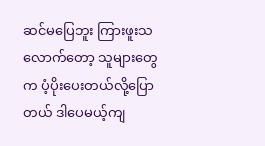ဆင်မပြေဘူး ကြားဖူးသလောက်တော့ သူများတွေက ပံ့ပိုးပေးတယ်လို့ပြောတယ် ဒါပေမယ့်ကျ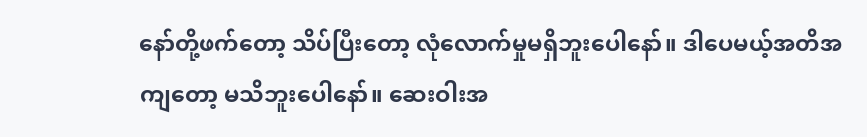နော်တို့ဖက်တော့ သိပ်ပြီးတော့ လုံလောက်မှုမရှိဘူးပေါနော်။ ဒါပေမယ့်အတိအကျတော့ မသိဘူးပေါနော်။ ဆေးဝါးအ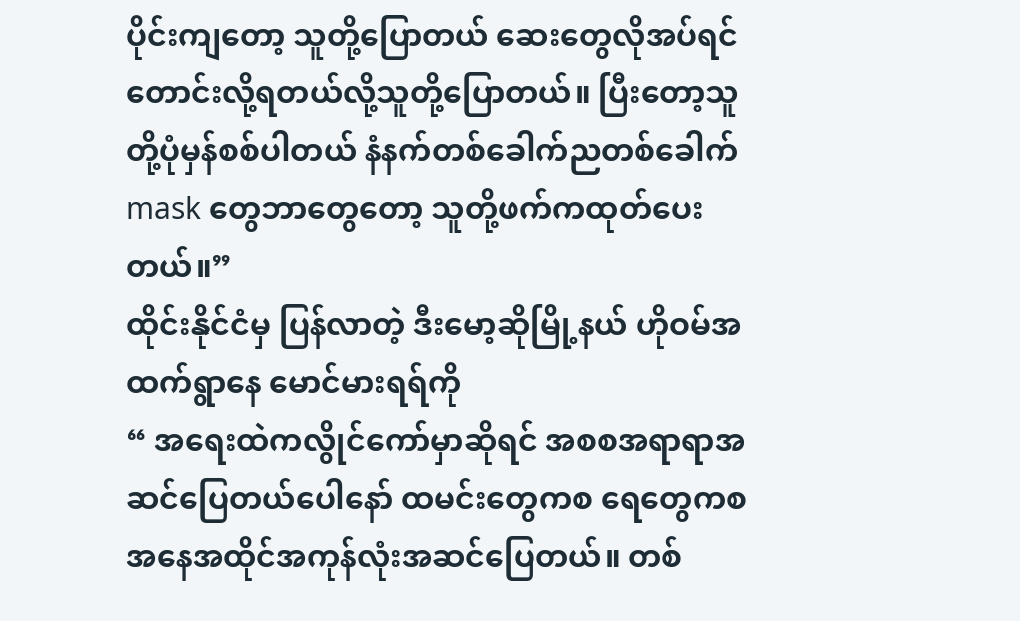ပိုင်းကျတော့ သူတို့ပြောတယ် ဆေးတွေလိုအပ်ရင် တောင်းလို့ရတယ်လို့သူတို့ပြောတယ်။ ပြီးတော့သူတို့ပုံမှန်စစ်ပါတယ် နံနက်တစ်ခေါက်ညတစ်ခေါက် mask တွေဘာတွေတော့ သူတို့ဖက်ကထုတ်ပေးတယ်။”
ထိုင်းနိုင်ငံမှ ပြန်လာတဲ့ ဒီးမော့ဆိုမြို့နယ် ဟိုဝမ်အထက်ရွာနေ မောင်မားရရ်ကို
“ အရေးထဲကလွိုင်ကော်မှာဆိုရင် အစစအရာရာအဆင်ပြေတယ်ပေါနော် ထမင်းတွေကစ ရေတွေကစ အနေအထိုင်အကုန်လုံးအဆင်ပြေတယ်။ တစ်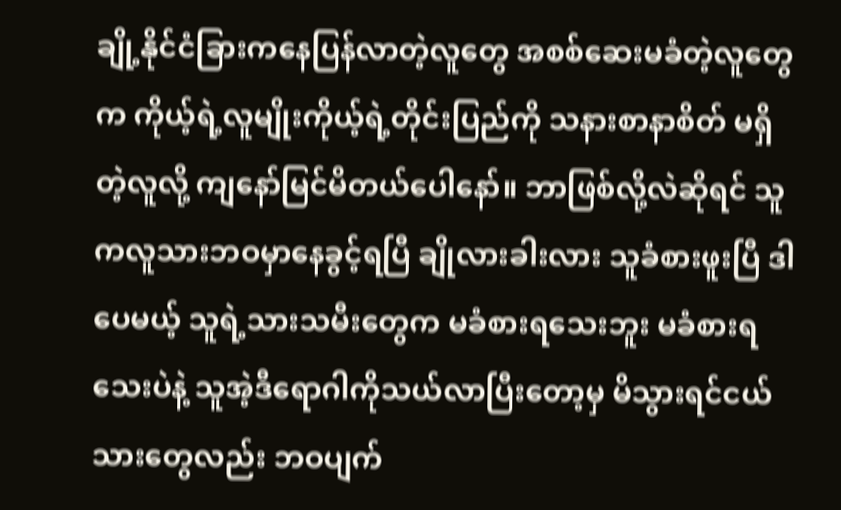ချို့နိုင်ငံခြားကနေပြန်လာတဲ့လူတွေ အစစ်ဆေးမခံတဲ့လူတွေက ကိုယ့်ရဲ့လူမျိုးကိုယ့်ရဲ့တိုင်းပြည်ကို သနားစာနာစိတ် မရှိတဲ့လူလို့ ကျနော်မြင်မိတယ်ပေါနော်။ ဘာဖြစ်လို့လဲဆိုရင် သူကလူသားဘဝမှာနေခွင့်ရပြီ ချိုလားခါးလား သူခံစားဖူးပြီ ဒါပေမယ့် သူရဲ့သားသမီးတွေက မခံစားရသေးဘူး မခံစားရသေးပဲနဲ့ သူအဲ့ဒီရောဂါကိုသယ်လာပြီးတော့မှ မိသွားရင်ငယ်သားတွေလည်း ဘဝပျက်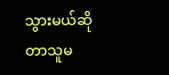သွားမယ်ဆိုတာသူမ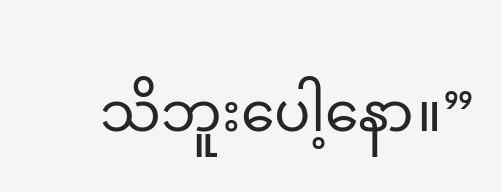သိဘူးပေါ့နော။”